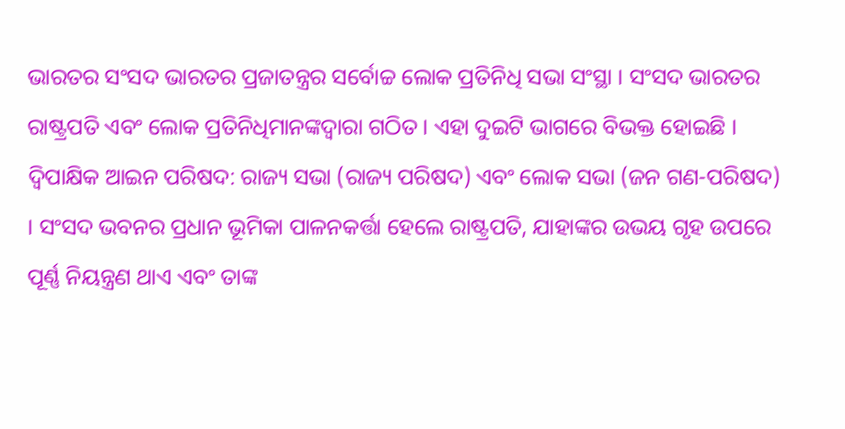ଭାରତର ସଂସଦ ଭାରତର ପ୍ରଜାତନ୍ତ୍ରର ସର୍ବୋଚ୍ଚ ଲୋକ ପ୍ରତିନିଧି ସଭା ସଂସ୍ଥା । ସଂସଦ ଭାରତର ରାଷ୍ଟ୍ରପତି ଏବଂ ଲୋକ ପ୍ରତିନିଧିମାନଙ୍କଦ୍ୱାରା ଗଠିତ । ଏହା ଦୁଇଟି ଭାଗରେ ବିଭକ୍ତ ହୋଇଛି । ଦ୍ବିପାକ୍ଷିକ ଆଇନ ପରିଷଦ: ରାଜ୍ୟ ସଭା (ରାଜ୍ୟ ପରିଷଦ) ଏବଂ ଲୋକ ସଭା (ଜନ ଗଣ-ପରିଷଦ) । ସଂସଦ ଭବନର ପ୍ରଧାନ ଭୂମିକା ପାଳନକର୍ତ୍ତା ହେଲେ ରାଷ୍ଟ୍ରପତି, ଯାହାଙ୍କର ଉଭୟ ଗୃହ ଉପରେ ପୂର୍ଣ୍ଣ ନିୟନ୍ତ୍ରଣ ଥାଏ ଏବଂ ତାଙ୍କ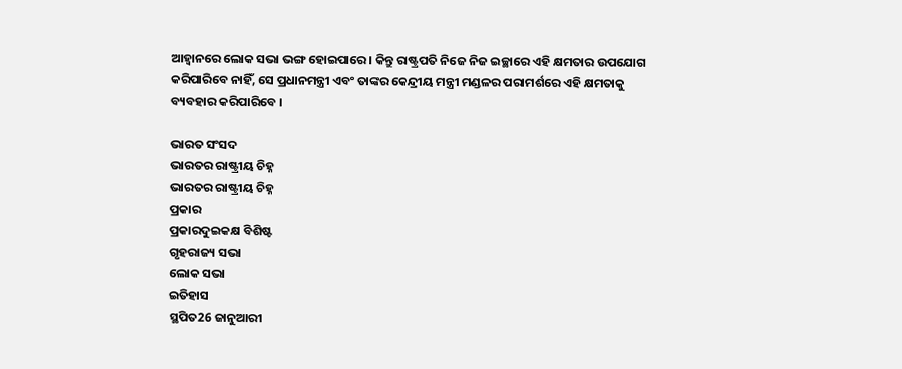ଆହ୍ୱାନରେ ଲୋକ ସଭା ଭଙ୍ଗ ହୋଇପାରେ । କିନ୍ତୁ ରାଷ୍ଟ୍ରପତି ନିଜେ ନିଜ ଇଚ୍ଛାରେ ଏହି କ୍ଷମତାର ଉପଯୋଗ କରିପାରିବେ ନାହିଁ, ସେ ପ୍ରଧାନମନ୍ତ୍ରୀ ଏବଂ ତାଙ୍କର କେନ୍ଦ୍ରୀୟ ମନ୍ତ୍ରୀ ମଣ୍ଡଳର ପରାମର୍ଶରେ ଏହି କ୍ଷମତାକୁ ବ୍ୟବହାର କରିପାରିବେ ।

ଭାରତ ସଂସଦ
ଭାରତର ରାଷ୍ଟ୍ରୀୟ ଚିହ୍ନ
ଭାରତର ରାଷ୍ଟ୍ରୀୟ ଚିହ୍ନ
ପ୍ରକାର
ପ୍ରକାରଦୁଇକକ୍ଷ ବିଶିଷ୍ଟ
ଗୃହରାଜ୍ୟ ସଭା
ଲୋକ ସଭା
ଇତିହାସ
ସ୍ଥପିତ26 ଜାନୁଆରୀ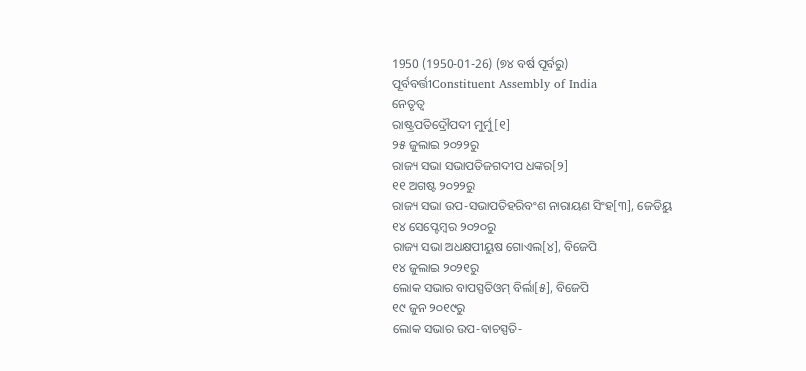1950 (1950-01-26) (୭୪ ବର୍ଷ ପୂର୍ବରୁ)
ପୂର୍ବବର୍ତ୍ତୀConstituent Assembly of India
ନେତୃତ୍ୱ
ରାଷ୍ଟ୍ରପତିଦ୍ରୌପଦୀ ମୁର୍ମୁ[୧]
୨୫ ଜୁଲାଇ ୨୦୨୨ରୁ
ରାଜ୍ୟ ସଭା ସଭାପତିଜଗଦୀପ ଧଙ୍କର[୨]
୧୧ ଅଗଷ୍ଟ ୨୦୨୨ରୁ
ରାଜ୍ୟ ସଭା ଉପ-ସଭାପତିହରିବଂଶ ନାରାୟଣ ସିଂହ[୩], ଜେଡିୟୁ
୧୪ ସେପ୍ଟେମ୍ବର ୨୦୨୦ରୁ
ରାଜ୍ୟ ସଭା ଅଧକ୍ଷପୀୟୁଷ ଗୋଏଲ[୪], ବିଜେପି
୧୪ ଜୁଲାଇ ୨୦୨୧ରୁ
ଲୋକ ସଭାର ବାପସ୍ପତିଓମ୍ ବିର୍ଲା[୫], ବିଜେପି
୧୯ ଜୁନ ୨୦୧୯ରୁ
ଲୋକ ସଭାର ଉପ-ବାଚସ୍ପତି-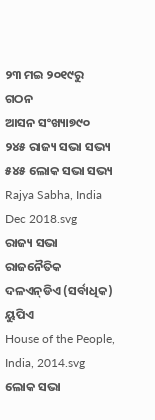୨୩ ମଇ ୨୦୧୯ରୁ
ଗଠନ
ଆସନ ସଂଖ୍ୟା୭୯୦
୨୪୫ ରାଜ୍ୟ ସଭା ସଭ୍ୟ
୫୪୫ ଲୋକ ସଭା ସଭ୍ୟ
Rajya Sabha, India Dec 2018.svg
ରାଜ୍ୟ ସଭା ରାଜନୈତିକ ଦଳଏନ୍‌ଡିଏ (ସର୍ବାଧିକ)
ୟୁପିଏ
House of the People, India, 2014.svg
ଲୋକ ସଭା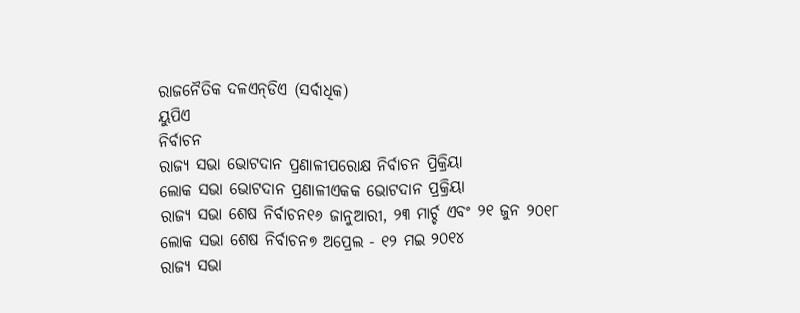ରାଜନୈତିକ ଦଳଏନ୍‌ଡିଏ (ସର୍ବାଧିକ)
ୟୁପିଏ
ନିର୍ବାଚନ
ରାଜ୍ୟ ସଭା ଭୋଟଦାନ ପ୍ରଣାଳୀପରୋକ୍ଷ ନିର୍ବାଚନ ପ୍ରିକ୍ରିୟା
ଲୋକ ସଭା ଭୋଟଦାନ ପ୍ରଣାଳୀଏକକ ଭୋଟଦାନ ପ୍ରକ୍ରିୟା
ରାଜ୍ୟ ସଭା ଶେଷ ନିର୍ବାଚନ୧୬ ଜାନୁଆରୀ, ୨୩ ମାର୍ଚ୍ଚ ଏବଂ ୨୧ ଜୁନ ୨୦୧୮
ଲୋକ ସଭା ଶେଷ ନିର୍ବାଚନ୭ ଅପ୍ରେଲ - ୧୨ ମଇ ୨୦୧୪
ରାଜ୍ୟ ସଭା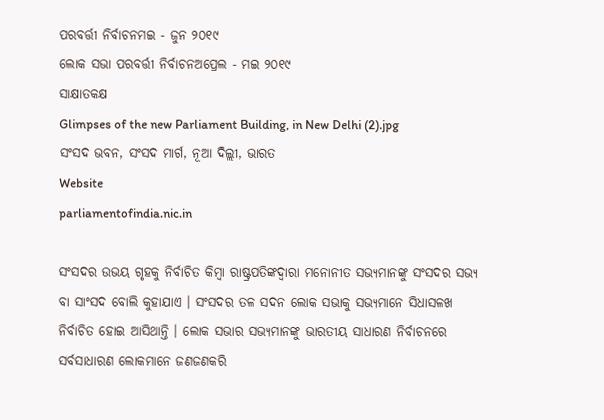ପରବର୍ତ୍ତୀ ନିର୍ବାଚନମଇ - ଜୁନ ୨୦୧୯
ଲୋକ ସଭା ପରବର୍ତ୍ତୀ ନିର୍ବାଚନଅପ୍ରେଲ - ମଇ ୨୦୧୯
ସାକ୍ଷାତକକ୍ଷ
Glimpses of the new Parliament Building, in New Delhi (2).jpg
ସଂସଦ ଭବନ, ସଂସଦ ମାର୍ଗ, ନୂଆ ଦିଲ୍ଲୀ, ଭାରତ
Website
parliamentofindia.nic.in

ସଂସଦର ଉଭୟ ଗୃହକୁ ନିର୍ବାଚିତ କିମ୍ବା ରାଷ୍ଟ୍ରପତିଙ୍କଦ୍ୱାରା ମନୋନୀତ ସଭ୍ୟମାନଙ୍କୁ ସଂସଦର ସଭ୍ୟ ବା ସାଂସଦ ବୋଲି କୁହାଯାଏ । ସଂସଦର ତଳ ସଦନ ଲୋକ ସଭାକୁ ସଭ୍ୟମାନେ ସିଧାସଳଖ ନିର୍ବାଚିତ ହୋଇ ଆସିଥାନ୍ତି । ଲୋକ ସଭାର ସଭ୍ୟମାନଙ୍କୁ ଭାରତୀୟ ସାଧାରଣ ନିର୍ବାଚନରେ ସର୍ବସାଧାରଣ ଲୋକମାନେ ଜଣଜଣକରି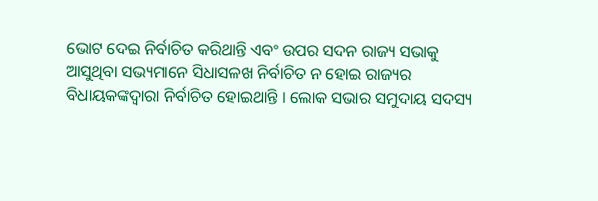ଭୋଟ ଦେଇ ନିର୍ବାଚିତ କରିଥାନ୍ତି ଏବଂ ଉପର ସଦନ ରାଜ୍ୟ ସଭାକୁ ଆସୁଥିବା ସଭ୍ୟମାନେ ସିଧାସଳଖ ନିର୍ବାଚିତ ନ ହୋଇ ରାଜ୍ୟର ବିଧାୟକଙ୍କଦ୍ୱାରା ନିର୍ବାଚିତ ହୋଇଥାନ୍ତି । ଲୋକ ସଭାର ସମୁଦାୟ ସଦସ୍ୟ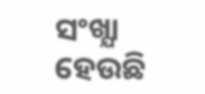ସଂଖ୍ଯା ହେଉଛି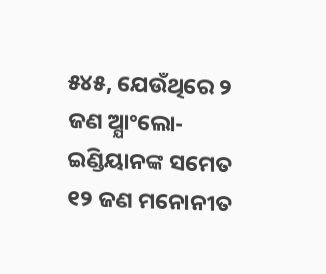୫୪୫, ଯେଉଁଥିରେ ୨ ଜଣ ଅ୍ଯାଂଲୋ-ଇଣ୍ଡିୟାନଙ୍କ ସମେତ ୧୨ ଜଣ ମନୋନୀତ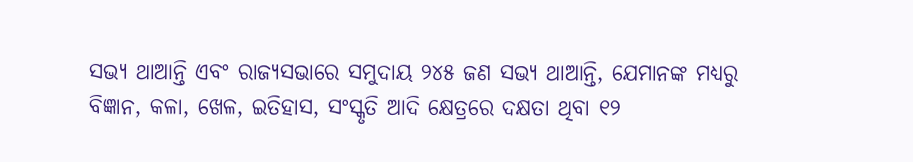ସଭ୍ୟ ଥାଆନ୍ତି ଏବଂ ରାଜ୍ୟସଭାରେ ସମୁଦାୟ ୨୪୫ ଜଣ ସଭ୍ୟ ଥାଆନ୍ତି, ଯେମାନଙ୍କ ମଧ୍ୟରୁ ବିଜ୍ଞାନ, କଳା, ଖେଳ, ଇତିହାସ, ସଂସ୍କୃତି ଆଦି କ୍ଷେତ୍ରରେ ଦକ୍ଷତା ଥିବା ୧୨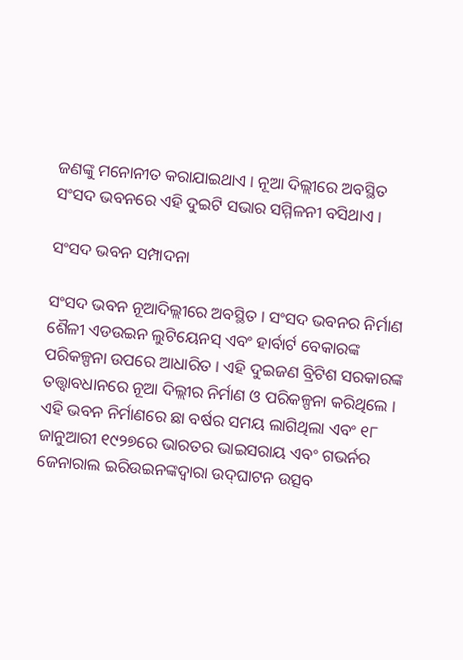ଜଣଙ୍କୁ ମନୋନୀତ କରାଯାଇଥାଏ । ନୂଆ ଦିଲ୍ଲୀରେ ଅବସ୍ଥିତ ସଂସଦ ଭବନରେ ଏହି ଦୁଇଟି ସଭାର ସମ୍ମିଳନୀ ବସିଥାଏ ।

ସଂସଦ ଭବନ ସମ୍ପାଦନା

ସଂସଦ ଭବନ ନୂଆଦିଲ୍ଲୀରେ ଅବସ୍ଥିତ । ସଂସଦ ଭବନର ନିର୍ମାଣ ଶୈଳୀ ଏଡଉଇନ ଲୁଟିୟେନସ୍ ଏବଂ ହାର୍ବାର୍ଟ ବେକାରଙ୍କ ପରିକଳ୍ପନା ଉପରେ ଆଧାରିତ । ଏହି ଦୁଇଜଣ ବ୍ରିଟିଶ ସରକାରଙ୍କ ତତ୍ତ୍ୱାବଧାନରେ ନୂଆ ଦିଲ୍ଲୀର ନିର୍ମାଣ ଓ ପରିକଳ୍ପନା କରିଥିଲେ । ଏହି ଭବନ ନିର୍ମାଣରେ ଛା ବର୍ଷର ସମୟ ଲାଗିଥିଲା ଏବଂ ୧୮ ଜାନୁଆରୀ ୧୯୨୭ରେ ଭାରତର ଭାଇସରାୟ ଏବଂ ଗଭର୍ନର ଜେନାରାଲ ଇରିଉଇନଙ୍କଦ୍ୱାରା ଉଦ୍‌ଘାଟନ ଉତ୍ସବ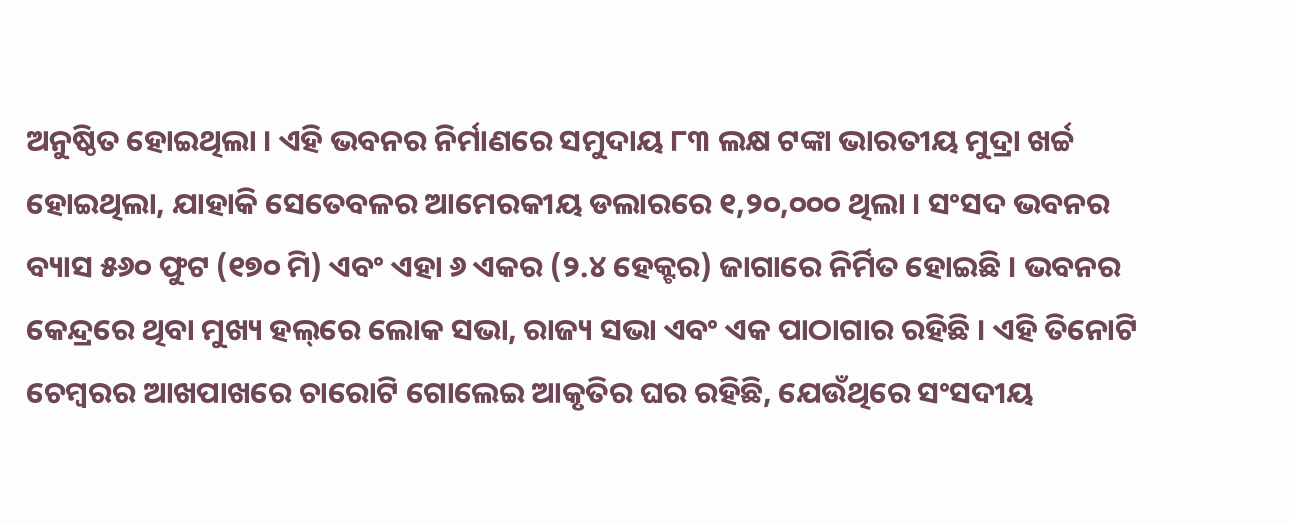ଅନୁଷ୍ଠିତ ହୋଇଥିଲା । ଏହି ଭବନର ନିର୍ମାଣରେ ସମୁଦାୟ ୮୩ ଲକ୍ଷ ଟଙ୍କା ଭାରତୀୟ ମୁଦ୍ରା ଖର୍ଚ୍ଚ ହୋଇଥିଲା, ଯାହାକି ସେତେବଳର ଆମେରକୀୟ ଡଲାରରେ ୧,୨୦,୦୦୦ ଥିଲା । ସଂସଦ ଭବନର ବ୍ୟାସ ୫୬୦ ଫୁଟ (୧୭୦ ମି) ଏବଂ ଏହା ୬ ଏକର (୨.୪ ହେକ୍ଟର) ଜାଗାରେ ନିର୍ମିତ ହୋଇଛି । ଭବନର କେନ୍ଦ୍ରରେ ଥିବା ମୁଖ୍ୟ ହଲ୍‌ରେ ଲୋକ ସଭା, ରାଜ୍ୟ ସଭା ଏବଂ ଏକ ପାଠାଗାର ରହିଛି । ଏହି ତିନୋଟି ଚେମ୍ବରର ଆଖପାଖରେ ଚାରୋଟି ଗୋଲେଇ ଆକୃତିର ଘର ରହିଛି, ଯେଉଁଥିରେ ସଂସଦୀୟ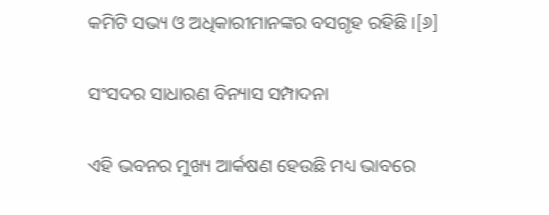କମିଟି ସଭ୍ୟ ଓ ଅଧିକାରୀମାନଙ୍କର ବସଗୃହ ରହିଛି ।[୬]

ସଂସଦର ସାଧାରଣ ବିନ୍ୟାସ ସମ୍ପାଦନା

ଏହି ଭବନର ମୁଖ୍ୟ ଆର୍କଷଣ ହେଉଛି ମଧ୍ୟ ଭାବରେ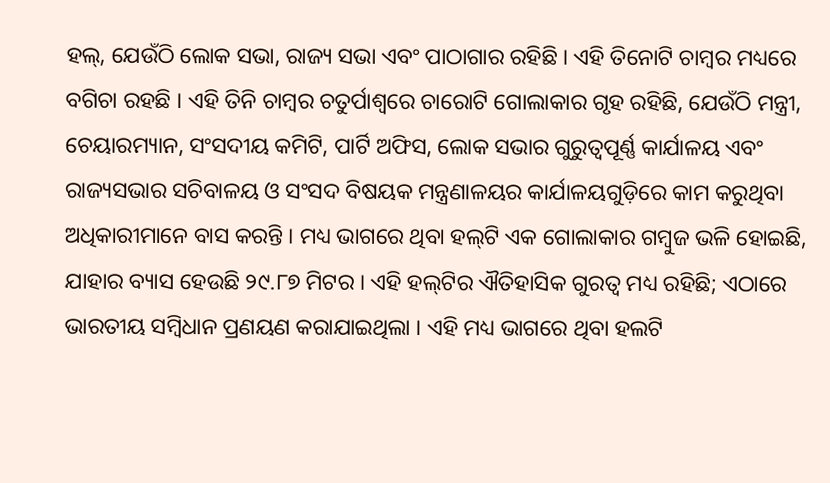ହଲ୍, ଯେଉଁଠି ଲୋକ ସଭା, ରାଜ୍ୟ ସଭା ଏବଂ ପାଠାଗାର ରହିଛି । ଏହି ତିନୋଟି ଚାମ୍ବର ମଧ୍ୟରେ ବଗିଚା ରହଛି । ଏହି ତିନି ଚାମ୍ବର ଚତୁର୍ପାଶ୍ୱରେ ଚାରୋଟି ଗୋଲାକାର ଗୃହ ରହିଛି, ଯେଉଁଠି ମନ୍ତ୍ରୀ, ଚେୟାରମ୍ୟାନ, ସଂସଦୀୟ କମିଟି, ପାର୍ଟି ଅଫିସ, ଲୋକ ସଭାର ଗୁରୁତ୍ବପୂର୍ଣ୍ଣ କାର୍ଯାଳୟ ଏବଂ ରାଜ୍ୟସଭାର ସଚିବାଳୟ ଓ ସଂସଦ ବିଷୟକ ମନ୍ତ୍ରଣାଳୟର କାର୍ଯାଳୟଗୁଡ଼ିରେ କାମ କରୁଥିବା ଅଧିକାରୀମାନେ ବାସ କରନ୍ତି । ମଧ୍ୟ ଭାଗରେ ଥିବା ହଲ୍‌ଟି ଏକ ଗୋଲାକାର ଗମ୍ବୁଜ ଭଳି ହୋଇଛି, ଯାହାର ବ୍ୟାସ ହେଉଛି ୨୯.୮୭ ମିଟର । ଏହି ହଲ୍‌ଟିର ଐତିହାସିକ ଗୁରତ୍ୱ ମଧ୍ୟ ରହିଛି; ଏଠାରେ ଭାରତୀୟ ସମ୍ବିଧାନ ପ୍ରଣୟଣ କରାଯାଇଥିଲା । ଏହି ମଧ୍ୟ ଭାଗରେ ଥିବା ହଲଟି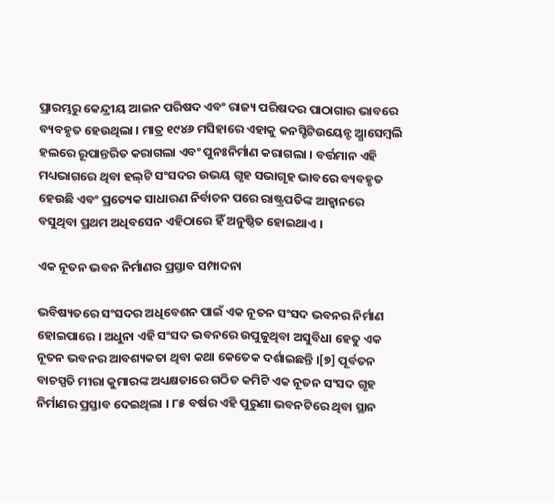ପ୍ରାରମ୍ଭରୁ କେନ୍ଦ୍ରୀୟ ଆଇନ ପରିଷଦ ଏବଂ ରାଜ୍ୟ ପରିଷଦର ପାଠାଗାର ଭାବରେ ବ୍ୟବହୃତ ହେଉଥିଲା । ମାତ୍ର ୧୯୪୬ ମସିହାରେ ଏହାକୁ କନସ୍ଟିଟିଉୟେନ୍ଟ ଅ୍ଯାସେମ୍ବଲି ହଲରେ ରୂପାନ୍ତରିତ କରାଗଲା ଏବଂ ପୁନଃନିର୍ମାଣ କରାଗଲା । ବର୍ତ୍ତମାନ ଏହି ମଧ୍ୟଭାଗରେ ଥିବା ହଲ୍‌ଟି ସଂସଦର ଉଭୟ ଗୃହ ସଭାଗୃହ ଭାବରେ ବ୍ୟବହୃତ ହେଉଛି ଏବଂ ପ୍ରତ୍ୟେକ ସାଧାରଣ ନିର୍ବାଚନ ପରେ ରାଷ୍ଟ୍ରପତିଙ୍କ ଆହ୍ୱାନରେ ବସୁଥିବା ପ୍ରଥମ ଅଧିବସେନ ଏହିଠାରେ ହିଁ ଅନୁଷ୍ଠିତ ହୋଇଥାଏ ।

ଏକ ନୂତନ ଭବନ ନିର୍ମାଣର ପ୍ରସ୍ତାବ ସମ୍ପାଦନା

ଭବିଷ୍ୟତରେ ସଂସଦର ଅଧିବେଶନ ପାଇଁ ଏକ ନୂତନ ସଂସଦ ଭବନର ନିର୍ମାଣ ହୋଇପାରେ । ଅଧୁନା ଏହି ସଂସଦ ଭବନରେ ଉପୁଜୁଥିବା ଅସୁବିଧା ହେତୁ ଏକ ନୂତନ ଭବନର ଆବଶ୍ୟକତା ଥିବା କଥା କେତେକ ଦର୍ଶାଇଛନ୍ତି ।[୭] ପୂର୍ବତନ ବାଚସ୍ପତି ମୀରା କୁମାରଙ୍କ ଅଧ୍ୟକ୍ଷତାରେ ଗଠିତ କମିଟି ଏକ ନୂତନ ସଂସଦ ଗୃହ ନିର୍ମାଣର ପ୍ରସ୍ତାବ ଦେଇଥିଲା । ୮୫ ବର୍ଷର ଏହି ପୁରୁଣା ଭବନଟିରେ ଥିବା ସ୍ଥାନ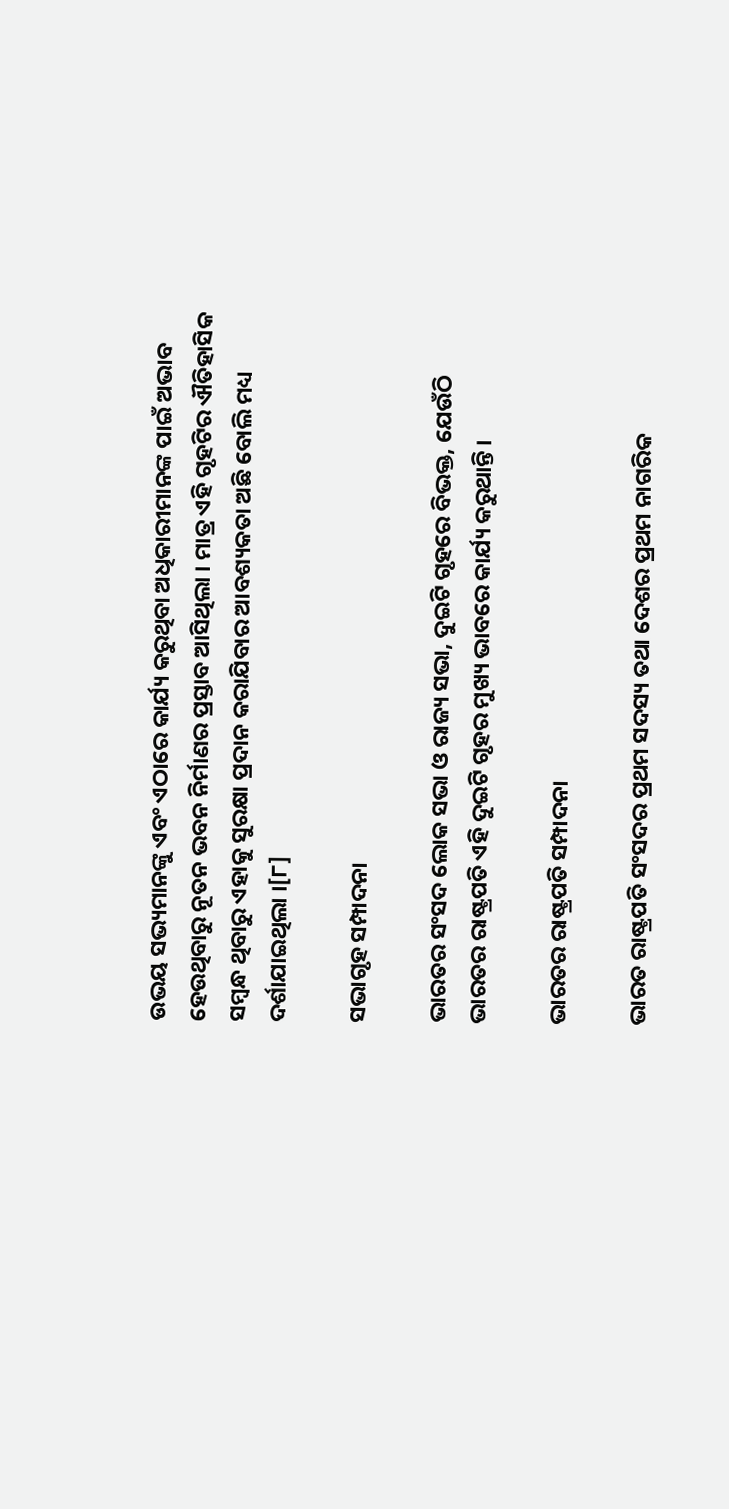ଉଭୟ ସଭ୍ୟମାନଙ୍କୁ ଏବଂ ଏଠାରେ କାର୍ଯ୍ୟ କରୁଥିବା ଅଧିକାରୀମାନଙ୍କ ପାଇଁ ଅଭାବ ହେଉଥିବାରୁ ନୂତନ ଭବନ ନିର୍ମାଣର ପ୍ରସ୍ତାବ ଆସିଥିଲା । ମାତ୍ର ଏହି ଗୃହଟିର ଐତିହାସିକ ସମ୍ବନ୍ଧ ଥିବାରୁ ଏହାକୁ ସୁରକ୍ଷା ପ୍ରଦାନ କରାଯିବାର ଆବଶ୍ୟକତା ଅଛି ବୋଲି ମଧ୍ୟ ଦର୍ଶାଯାଇଥିଲା ।[୮]

ସଭାଗୃହ ସମ୍ପାଦନା

ଭାରତର ସଂସଦ ଲୋକ ସଭା ଓ ରାଜ୍ୟ ସଭା, ଦୁଇଟି ଗୃହରେ ବିଭକ୍ତ, ଯେଉଁଠି ଭାରତର ରାଷ୍ଟ୍ରପତି ଏହି ଦୁଇଟି ଗୃହର ମୁଖ୍ୟ ଭାବରେ କାର୍ଯ୍ୟ କରୁଥାନ୍ତି ।

ଭାରତର ରାଷ୍ଟ୍ରପତି ସମ୍ପାଦନା

ଭାରତ ରାଷ୍ଟ୍ରପତି ସଂସଦର ପ୍ରଥମ ସଦସ୍ୟ ତଥା ଦେଶର ପ୍ରଥମ ନାଗରିକ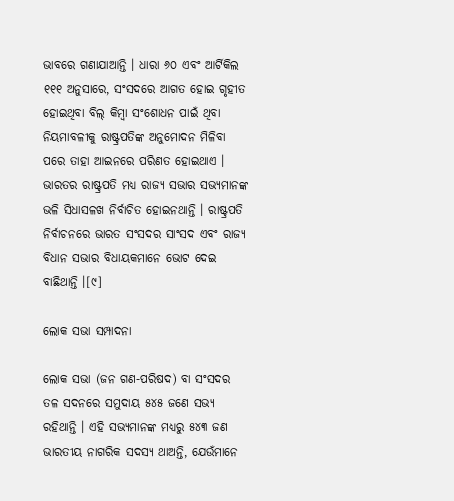ଭାବରେ ଗଣାଯାଆନ୍ତି । ଧାରା ୬୦ ଏବଂ ଆର୍ଟିକିଲ ୧୧୧ ଅନୁସାରେ, ସଂସଦରେ ଆଗତ ହୋଇ ଗୃହୀତ ହୋଇଥିବା ବିଲ୍ କିମ୍ବା ସଂଶୋଧନ ପାଇଁ ଥିବା ନିୟମାବଳୀକୁ ରାଷ୍ଟ୍ରପତିଙ୍କ ଅନୁମୋଦନ ମିଳିବା ପରେ ତାହା ଆଇନରେ ପରିଣତ ହୋଇଥାଏ । ଭାରତର ରାଷ୍ଟ୍ରପତି ମଧ୍ୟ ରାଜ୍ୟ ସଭାର ସଭ୍ୟମାନଙ୍କ ଭଳି ସିଧାସଳଖ ନିର୍ବାଚିତ ହୋଇନଥାନ୍ତି । ରାଷ୍ଟ୍ରପତି ନିର୍ବାଚନରେ ଭାରତ ସଂସଦର ସାଂସଦ ଏବଂ ରାଜ୍ୟ ବିଧାନ ସଭାର ବିଧାୟକମାନେ ଭୋଟ ଦେଇ ବାଛିଥାନ୍ତି ।[୯]

ଲୋକ ସଭା ସମ୍ପାଦନା

ଲୋକ ସଭା (ଜନ ଗଣ-ପରିଷଦ) ବା ସଂସଦର ତଳ ସଦନରେ ସମୁଦାୟ ୫୪୫ ଜଣେ ସଭ୍ୟ ରହିଥାନ୍ତି । ଏହି ସଭ୍ୟମାନଙ୍କ ମଧ୍ୟରୁ ୫୪୩ ଜଣ ଭାରତୀୟ ନାଗରିକ ସଦସ୍ୟ ଥାଅନ୍ତି, ଯେଉଁମାନେ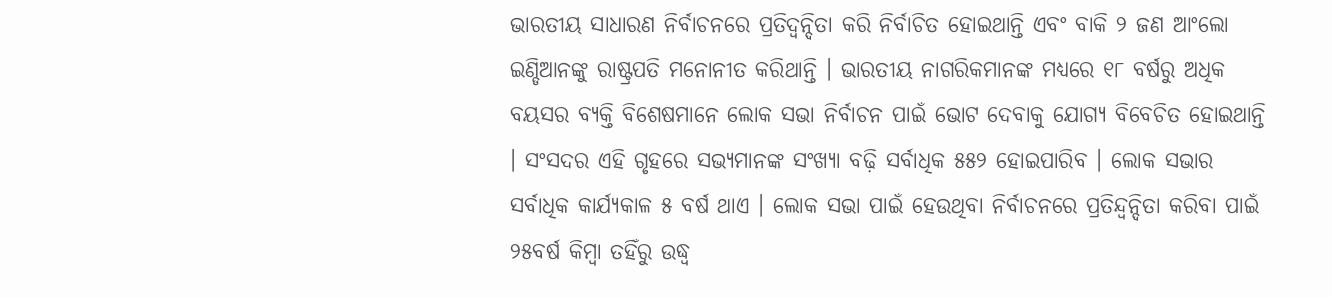ଭାରତୀୟ ସାଧାରଣ ନିର୍ବାଚନରେ ପ୍ରତିଦ୍ୱନ୍ଦିତା କରି ନିର୍ବାଚିତ ହୋଇଥାନ୍ତି ଏବଂ ବାକି ୨ ଜଣ ଆଂଲୋ ଇଣ୍ଡିଆନଙ୍କୁ ରାଷ୍ଟ୍ରପତି ମନୋନୀତ କରିଥାନ୍ତି । ଭାରତୀୟ ନାଗରିକମାନଙ୍କ ମଧ୍ୟରେ ୧୮ ବର୍ଷରୁ ଅଧିକ ବୟସର ବ୍ୟକ୍ତି ବିଶେଷମାନେ ଲୋକ ସଭା ନିର୍ବାଚନ ପାଇଁ ଭୋଟ ଦେବାକୁ ଯୋଗ୍ୟ ବିବେଚିତ ହୋଇଥାନ୍ତି । ସଂସଦର ଏହି ଗୃହରେ ସଭ୍ୟମାନଙ୍କ ସଂଖ୍ୟା ବଢ଼ି ସର୍ବାଧିକ ୫୫୨ ହୋଇପାରିବ । ଲୋକ ସଭାର ସର୍ବାଧିକ କାର୍ଯ୍ୟକାଳ ୫ ବର୍ଷ ଥାଏ । ଲୋକ ସଭା ପାଇଁ ହେଉଥିବା ନିର୍ବାଚନରେ ପ୍ରତିନ୍ଦ୍ୱନ୍ଦିତା କରିବା ପାଇଁ ୨୫ବର୍ଷ କିମ୍ବା ତହିଁରୁ ଉଦ୍ଧ୍ୱ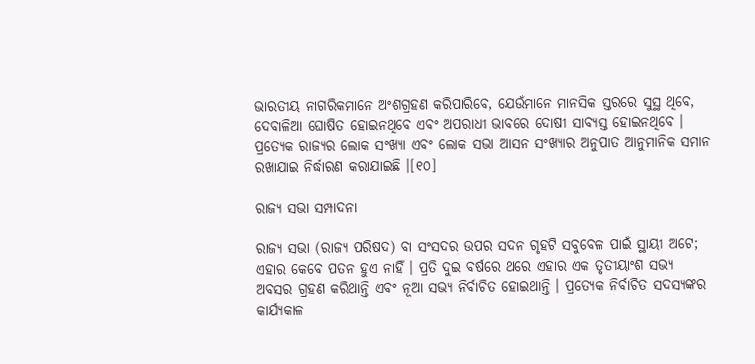ଭାରତୀୟ ନାଗରିକମାନେ ଅଂଶଗ୍ରହଣ କରିପାରିବେ, ଯେଉଁମାନେ ମାନସିକ ସ୍ତରରେ ସୁସ୍ଥ ଥିବେ, ଦେବାଳିଆ ଘୋଷିତ ହୋଇନଥିବେ ଏବଂ ଅପରାଧୀ ଭାବରେ ଦୋଷୀ ସାବ୍ୟସ୍ତ ହୋଇନଥିବେ । ପ୍ରତ୍ୟେକ ରାଜ୍ୟର ଲୋକ ସଂଖ୍ୟା ଏବଂ ଲୋକ ସଭା ଆସନ ସଂଖ୍ୟାର ଅନୁପାତ ଆନୁମାନିକ ସମାନ ରଖାଯାଇ ନିର୍ଦ୍ଧାରଣ କରାଯାଇଛି ।[୧୦]

ରାଜ୍ୟ ସଭା ସମ୍ପାଦନା

ରାଜ୍ୟ ସଭା (ରାଜ୍ୟ ପରିଷଦ) ବା ସଂସଦର ଉପର ସଦନ ଗୃହଟି ସବୁବେଳ ପାଇଁ ସ୍ଥାୟୀ ଅଟେ; ଏହାର କେବେ ପତନ ହୁଏ ନାହିଁ । ପ୍ରତି ଦୁଇ ବର୍ଷରେ ଥରେ ଏହାର ଏକ ତୃତୀୟାଂଶ ସଭ୍ୟ ଅବସର ଗ୍ରହଣ କରିଥାନ୍ତି ଏବଂ ନୂଆ ସଭ୍ୟ ନିର୍ବାଚିତ ହୋଇଥାନ୍ତି । ପ୍ରତ୍ୟେକ ନିର୍ବାଚିତ ସଦସ୍ୟଙ୍କର କାର୍ଯ୍ୟକାଳ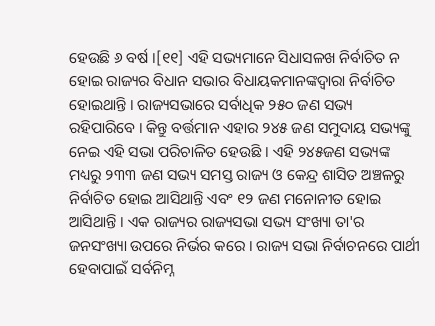ହେଉଛି ୬ ବର୍ଷ ।[୧୧] ଏହି ସଭ୍ୟମାନେ ସିଧାସଳଖ ନିର୍ବାଚିତ ନ ହୋଇ ରାଜ୍ୟର ବିଧାନ ସଭାର ବିଧାୟକମାନଙ୍କଦ୍ୱାରା ନିର୍ବାଚିତ ହୋଇଥାନ୍ତି । ରାଜ୍ୟସଭାରେ ସର୍ବାଧିକ ୨୫୦ ଜଣ ସଭ୍ୟ ରହିପାରିବେ । କିନ୍ତୁ ବର୍ତ୍ତମାନ ଏହାର ୨୪୫ ଜଣ ସମୁଦାୟ ସଭ୍ୟଙ୍କୁ ନେଇ ଏହି ସଭା ପରିଚାଳିତ ହେଉଛି । ଏହି ୨୪୫ଜଣ ସଭ୍ୟଙ୍କ ମଧ୍ୟରୁ ୨୩୩ ଜଣ ସଭ୍ୟ ସମସ୍ତ ରାଜ୍ୟ ଓ କେନ୍ଦ୍ର ଶାସିତ ଅଞ୍ଚଳରୁ ନିର୍ବାଚିତ ହୋଇ ଆସିଥାନ୍ତି ଏବଂ ୧୨ ଜଣ ମନୋନୀତ ହୋଇ ଆସିଥାନ୍ତି । ଏକ ରାଜ୍ୟର ରାଜ୍ୟସଭା ସଭ୍ୟ ସଂଖ୍ୟା ତା'ର ଜନସଂଖ୍ୟା ଉପରେ ନିର୍ଭର କରେ । ରାଜ୍ୟ ସଭା ନିର୍ବାଚନରେ ପାର୍ଥୀ ହେବାପାଇଁ ସର୍ବନିମ୍ନ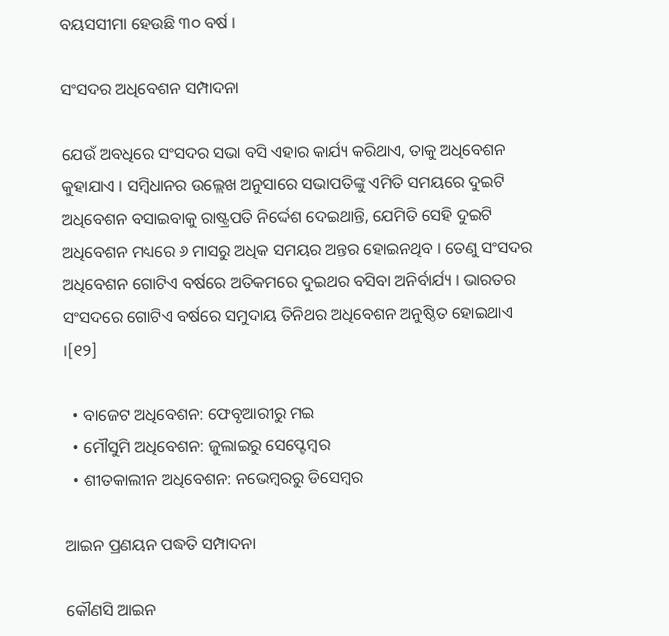ବୟସସୀମା ହେଉଛି ୩୦ ବର୍ଷ ।

ସଂସଦର ଅଧିବେଶନ ସମ୍ପାଦନା

ଯେଉଁ ଅବଧିରେ ସଂସଦର ସଭା ବସି ଏହାର କାର୍ଯ୍ୟ କରିଥାଏ, ତାକୁ ଅଧିବେଶନ କୁହାଯାଏ । ସମ୍ବିଧାନର ଉଲ୍ଲେଖ ଅନୁସାରେ ସଭାପତିଙ୍କୁ ଏମିତି ସମୟରେ ଦୁଇଟି ଅଧିବେଶନ ବସାଇବାକୁ ରାଷ୍ଟ୍ରପତି ନିର୍ଦ୍ଦେଶ ଦେଇଥାନ୍ତି, ଯେମିତି ସେହି ଦୁଇଟି ଅଧିବେଶନ ମଧ୍ୟରେ ୬ ମାସରୁ ଅଧିକ ସମୟର ଅନ୍ତର ହୋଇନଥିବ । ତେଣୁ ସଂସଦର ଅଧିବେଶନ ଗୋଟିଏ ବର୍ଷରେ ଅତିକମରେ ଦୁଇଥର ବସିବା ଅନିର୍ବାର୍ଯ୍ୟ । ଭାରତର ସଂସଦରେ ଗୋଟିଏ ବର୍ଷରେ ସମୁଦାୟ ତିନିଥର ଅଧିବେଶନ ଅନୁଷ୍ଠିତ ହୋଇଥାଏ ।[୧୨]

  • ବାଜେଟ ଅଧିବେଶନ: ଫେବୃଆରୀରୁ ମଇ
  • ମୌସୁମି ଅଧିବେଶନ: ଜୁଲାଇରୁ ସେପ୍ଟେମ୍ବର
  • ଶୀତକାଲୀନ ଅଧିବେଶନ: ନଭେମ୍ବରରୁ ଡିସେମ୍ବର

ଆଇନ ପ୍ରଣୟନ ପଦ୍ଧତି ସମ୍ପାଦନା

କୌଣସି ଆଇନ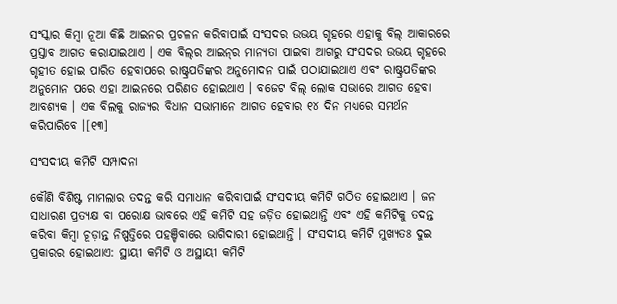ସଂସ୍କାର କିମ୍ବା ନୂଆ କିଛି ଆଇନର ପ୍ରଚଳନ କରିବାପାଇଁ ସଂସଦର ଉଭୟ ଗୃହରେ ଏହାକୁ ବିଲ୍ ଆକାରରେ ପ୍ରସ୍ତାବ ଆଗତ କରାଯାଇଥାଏ । ଏକ ବିଲ୍‌ର ଆଇନ୍‌ର ମାନ୍ୟତା ପାଇବା ଆଗରୁ ସଂସଦର ଉଭୟ ଗୃହରେ ଗୃହୀତ ହୋଇ ପାରିତ ହେବାପରେ ରାଷ୍ଟ୍ରପତିଙ୍କର ଅନୁମୋଦନ ପାଇଁ ପଠାଯାଇଥାଏ ଏବଂ ରାଷ୍ଟ୍ରପତିଙ୍କର ଅନୁମୋନ ପରେ ଏହା ଆଇନରେ ପରିଣତ ହୋଇଥାଏ । ବଜେଟ ବିଲ୍ ଲୋକ ସଭାରେ ଆଗତ ହେବା ଆବଶ୍ୟକ । ଏକ ବିଲକୁ ରାଜ୍ୟର ବିଧାନ ସଭାମାନେ ଆଗତ ହେବାର ୧୪ ଦିନ ମଧ୍ୟରେ ସମର୍ଥନ କରିପାରିବେ ।[୧୩]

ସଂସଦୀୟ କମିଟି ସମ୍ପାଦନା

କୌଣି ବିଶିଷ୍ଟ ମାମଲାର ତଦନ୍ତ କରି ସମାଧାନ କରିବାପାଇଁ ସଂସଦୀୟ କମିଟି ଗଠିତ ହୋଇଥାଏ । ଜନ ସାଧାରଣ ପ୍ରତ୍ୟକ୍ଷ ବା ପରୋକ୍ଷ ଭାବରେ ଏହି କମିଟି ସହ ଜଡ଼ିତ ହୋଇଥାନ୍ତି ଏବଂ ଏହି କମିଟିକୁ ତଦନ୍ତ କରିବା କିମ୍ବା ଚୂଡ଼ାନ୍ତ ନିଷ୍ପତ୍ତିରେ ପହଞ୍ଚିବାରେ ଭାଗିଦାରୀ ହୋଇଥାନ୍ତି । ସଂସଦୀୟ କମିଟି ମୁଖ୍ୟତଃ ଦୁଇ ପ୍ରକାରର ହୋଇଥାଏ: ସ୍ଥାୟୀ କମିଟି ଓ ଅସ୍ଥାୟୀ କମିଟି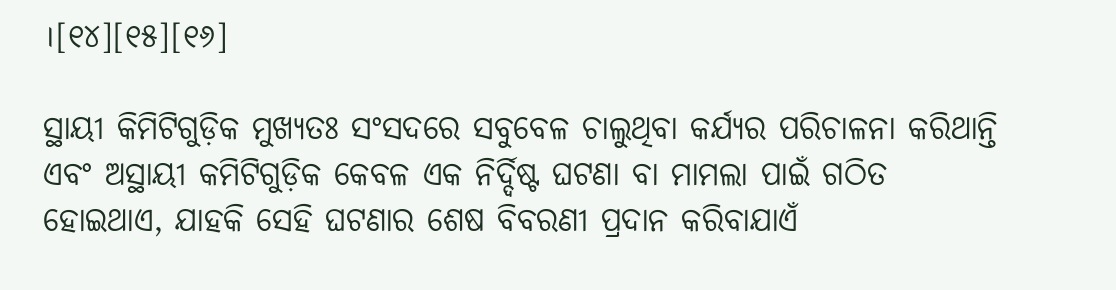।[୧୪][୧୫][୧୬]

ସ୍ଥାୟୀ କିମିଟିଗୁଡ଼ିକ ମୁଖ୍ୟତଃ ସଂସଦରେ ସବୁବେଳ ଚାଲୁଥିବା କର୍ଯ୍ୟର ପରିଚାଳନା କରିଥାନ୍ତି ଏବଂ ଅସ୍ଥାୟୀ କମିଟିଗୁଡ଼ିକ କେବଳ ଏକ ନିର୍ଦ୍ଦିଷ୍ଟ ଘଟଣା ବା ମାମଲା ପାଇଁ ଗଠିତ ହୋଇଥାଏ, ଯାହକି ସେହି ଘଟଣାର ଶେଷ ବିବରଣୀ ପ୍ରଦାନ କରିବାଯାଏଁ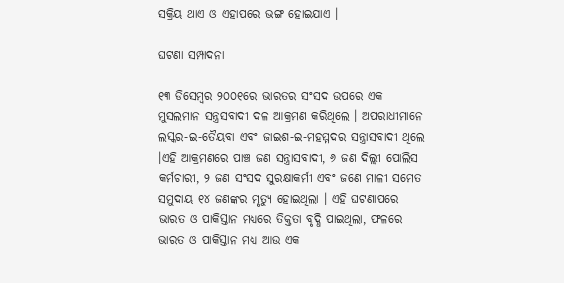ସକ୍ରିୟ ଥାଏ ଓ ଏହାପରେ ଭଙ୍ଗ ହୋଇଯାଏ ।

ଘଟଣା ସମ୍ପାଦନା

୧୩ ଡିସେମ୍ବର ୨୦୦୧ରେ ଭାରତର ସଂସଦ ଉପରେ ଏକ ମୁସଲମାନ ସନ୍ତ୍ରସବାଦୀ ଦଳ ଆକ୍ରମଣ କରିଥିଲେ । ଅପରାଧୀମାନେ ଲସ୍କର-ଇ-ତୈୟବା ଏବଂ ଜାଇଶ-ଇ-ମହମ୍ମଦର ସନ୍ତ୍ରାସବାଦୀ ଥିଲେ ।ଏହି ଆକ୍ରମଣରେ ପାଞ୍ଚ ଜଣ ସନ୍ତ୍ରାସବାଦୀ, ୬ ଜଣ ଦିଲ୍ଲୀ ପୋଲିସ କର୍ମଚାରୀ, ୨ ଜଣ ସଂସଦ ସୁରକ୍ଷାକର୍ମୀ ଏବଂ ଜଣେ ମାଳୀ ସମେତ ସମୁଦାୟ ୧୪ ଜଣଙ୍କର ମୃତ୍ୟୁ ହୋଇଥିଲା । ଏହି ଘଟଣାପରେ ଭାରତ ଓ ପାକିସ୍ତାନ ମଧ୍ୟରେ ତିକ୍ତତା ବୃଦ୍ଧି ପାଇଥିଲା, ଫଳରେ ଭାରତ ଓ ପାକିସ୍ତାନ ମଧ୍ୟ ଆଉ ଏକ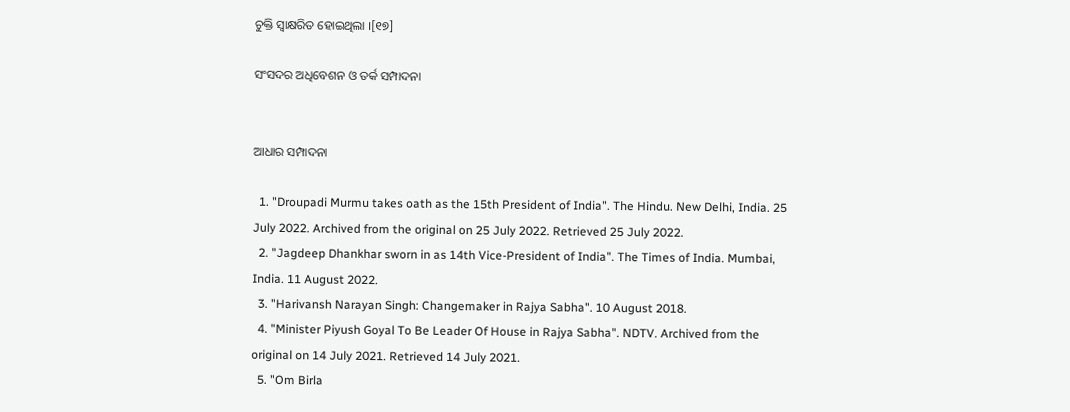ଚୁକ୍ତି ସ୍ୱାକ୍ଷରିତ ହୋଇଥିଲା ।[୧୭]

ସଂସଦର ଅଧିବେଶନ ଓ ତର୍କ ସମ୍ପାଦନା


ଆଧାର ସମ୍ପାଦନା

  1. "Droupadi Murmu takes oath as the 15th President of India". The Hindu. New Delhi, India. 25 July 2022. Archived from the original on 25 July 2022. Retrieved 25 July 2022.
  2. "Jagdeep Dhankhar sworn in as 14th Vice-President of India". The Times of India. Mumbai, India. 11 August 2022.
  3. "Harivansh Narayan Singh: Changemaker in Rajya Sabha". 10 August 2018.
  4. "Minister Piyush Goyal To Be Leader Of House in Rajya Sabha". NDTV. Archived from the original on 14 July 2021. Retrieved 14 July 2021.
  5. "Om Birla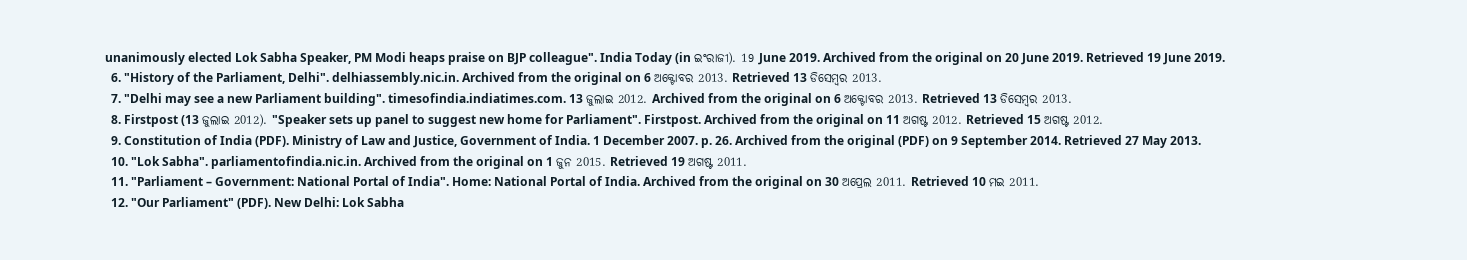unanimously elected Lok Sabha Speaker, PM Modi heaps praise on BJP colleague". India Today (in ଇଂରାଜୀ). 19 June 2019. Archived from the original on 20 June 2019. Retrieved 19 June 2019.
  6. "History of the Parliament, Delhi". delhiassembly.nic.in. Archived from the original on 6 ଅକ୍ଟୋବର 2013. Retrieved 13 ଡିସେମ୍ବର 2013.
  7. "Delhi may see a new Parliament building". timesofindia.indiatimes.com. 13 ଜୁଲାଇ 2012. Archived from the original on 6 ଅକ୍ଟୋବର 2013. Retrieved 13 ଡିସେମ୍ବର 2013.
  8. Firstpost (13 ଜୁଲାଇ 2012). "Speaker sets up panel to suggest new home for Parliament". Firstpost. Archived from the original on 11 ଅଗଷ୍ଟ 2012. Retrieved 15 ଅଗଷ୍ଟ 2012.
  9. Constitution of India (PDF). Ministry of Law and Justice, Government of India. 1 December 2007. p. 26. Archived from the original (PDF) on 9 September 2014. Retrieved 27 May 2013.
  10. "Lok Sabha". parliamentofindia.nic.in. Archived from the original on 1 ଜୁନ 2015. Retrieved 19 ଅଗଷ୍ଟ 2011.
  11. "Parliament – Government: National Portal of India". Home: National Portal of India. Archived from the original on 30 ଅପ୍ରେଲ 2011. Retrieved 10 ମଇ 2011.
  12. "Our Parliament" (PDF). New Delhi: Lok Sabha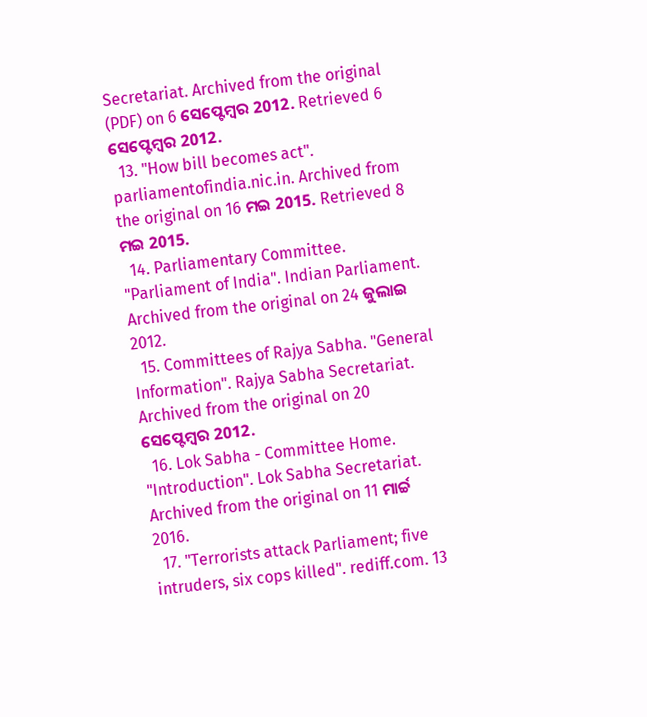Secretariat. Archived from the original (PDF) on 6 ସେପ୍ଟେମ୍ବର 2012. Retrieved 6 ସେପ୍ଟେମ୍ବର 2012.
  13. "How bill becomes act". parliamentofindia.nic.in. Archived from the original on 16 ମଇ 2015. Retrieved 8 ମଇ 2015.
  14. Parliamentary Committee. "Parliament of India". Indian Parliament. Archived from the original on 24 ଜୁଲାଇ 2012.
  15. Committees of Rajya Sabha. "General Information". Rajya Sabha Secretariat. Archived from the original on 20 ସେପ୍ଟେମ୍ବର 2012.
  16. Lok Sabha - Committee Home. "Introduction". Lok Sabha Secretariat. Archived from the original on 11 ମାର୍ଚ୍ଚ 2016.
  17. "Terrorists attack Parliament; five intruders, six cops killed". rediff.com. 13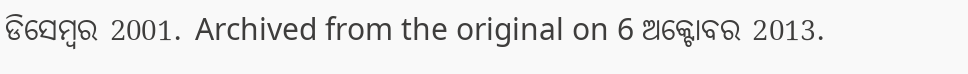ଡିସେମ୍ବର 2001. Archived from the original on 6 ଅକ୍ଟୋବର 2013.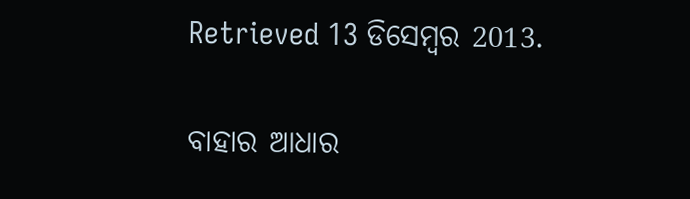Retrieved 13 ଡିସେମ୍ବର 2013.

ବାହାର ଆଧାର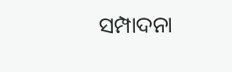ସମ୍ପାଦନା